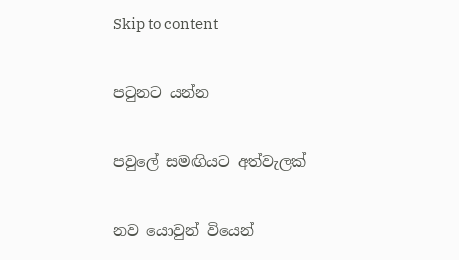Skip to content

පටුනට යන්න

පවුලේ සමඟියට අත්වැලක්

නව යොවුන් වියෙන්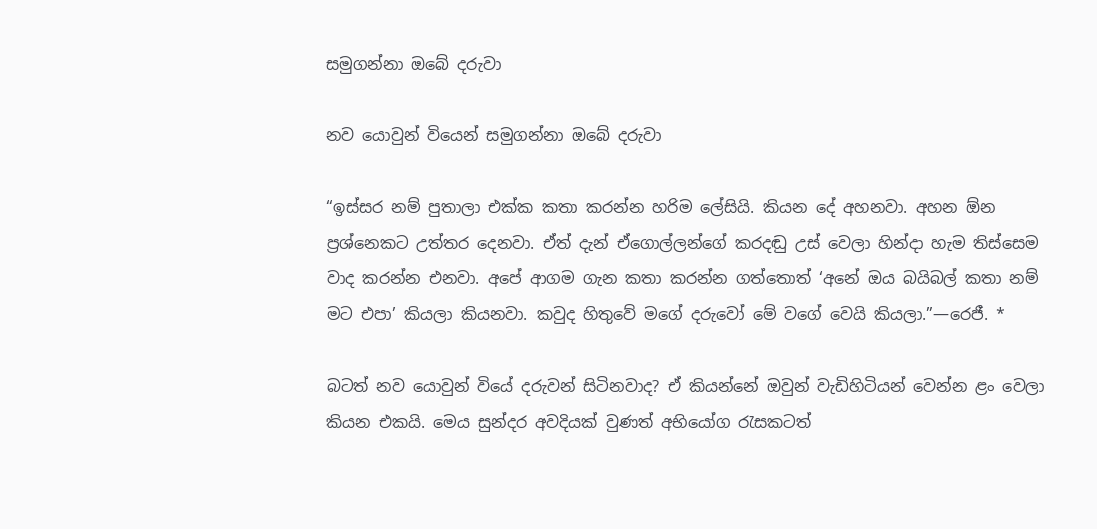සමුගන්නා ඔබේ දරුවා

නව යොවුන් වියෙන් සමුගන්නා ඔබේ දරුවා

“ඉස්සර නම් පුතාලා එක්ක කතා කරන්න හරිම ලේසියි. කියන දේ අහනවා. අහන ඕන ප්‍රශ්නෙකට උත්තර දෙනවා. ඒත් දැන් ඒගොල්ලන්ගේ කරදඬු උස් වෙලා හින්දා හැම තිස්සෙම වාද කරන්න එනවා. අපේ ආගම ගැන කතා කරන්න ගත්තොත් ‘අනේ ඔය බයිබල් කතා නම් මට එපා’ කියලා කියනවා. කවුද හිතුවේ මගේ දරුවෝ මේ වගේ වෙයි කියලා.”—රෙජී. *

බටත් නව යොවුන් වියේ දරුවන් සිටිනවාද? ඒ කියන්නේ ඔවුන් වැඩිහිටියන් වෙන්න ළං වෙලා කියන එකයි. මෙය සුන්දර අවදියක් වුණත් අභියෝග රැසකටත්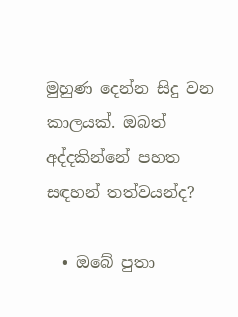මුහුණ දෙන්න සිදු වන කාලයක්. ඔබත් අද්දකින්නේ පහත සඳහන් තත්වයන්ද?

  • ඔබේ පුතා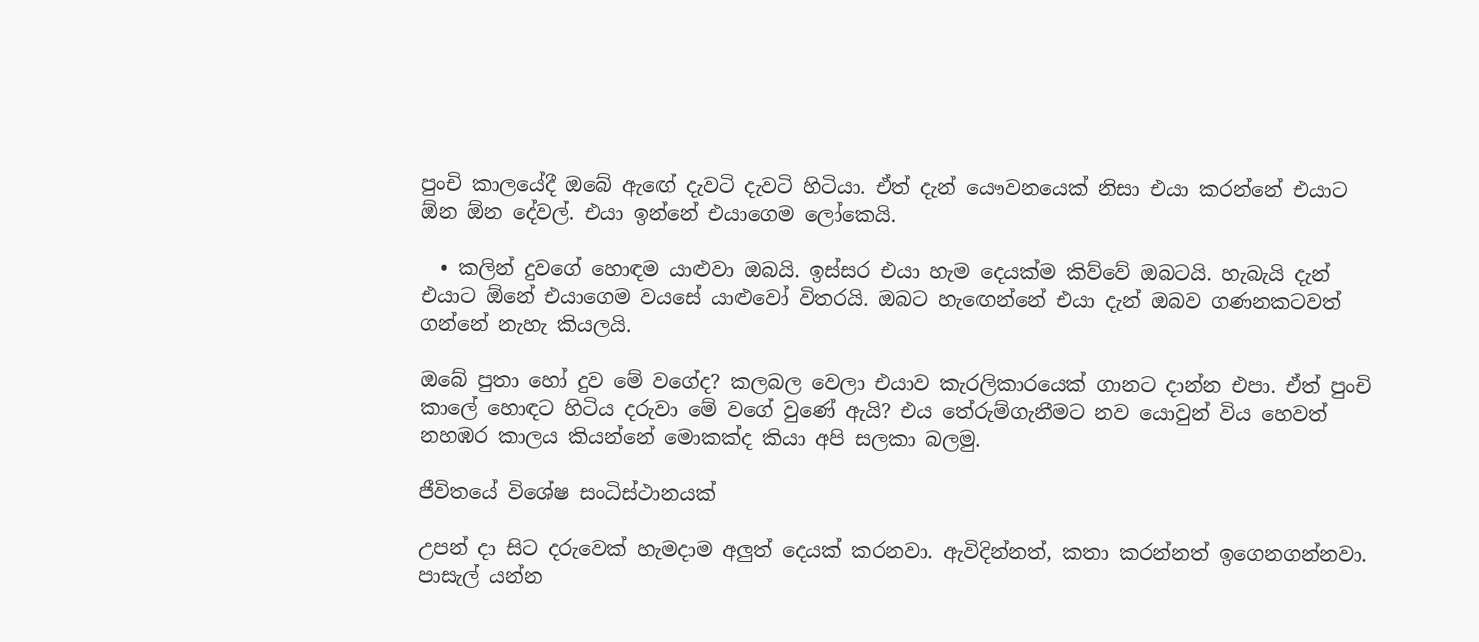පුංචි කාලයේදී ඔබේ ඇඟේ දැවටි දැවටි හිටියා. ඒත් දැන් යෞවනයෙක් නිසා එයා කරන්නේ එයාට ඕන ඕන දේවල්. එයා ඉන්නේ එයාගෙම ලෝකෙයි.

  • කලින් දුවගේ හොඳම යාළුවා ඔබයි. ඉස්සර එයා හැම දෙයක්ම කිව්වේ ඔබටයි. හැබැයි දැන් එයාට ඕනේ එයාගෙම වයසේ යාළුවෝ විතරයි. ඔබට හැඟෙන්නේ එයා දැන් ඔබව ගණනකටවත් ගන්නේ නැහැ කියලයි.

ඔබේ පුතා හෝ දුව මේ වගේද? කලබල වෙලා එයාව කැරලිකාරයෙක් ගානට දාන්න එපා. ඒත් පුංචි කාලේ හොඳට හිටිය දරුවා මේ වගේ වුණේ ඇයි? එය තේරුම්ගැනීමට නව යොවුන් විය හෙවත් නහඹර කාලය කියන්නේ මොකක්ද කියා අපි සලකා බලමු.

ජීවිතයේ විශේෂ සංධිස්ථානයක්

උපන් දා සිට දරුවෙක් හැමදාම අලුත් දෙයක් කරනවා. ඇවිදින්නත්, කතා කරන්නත් ඉගෙනගන්නවා. පාසැල් යන්න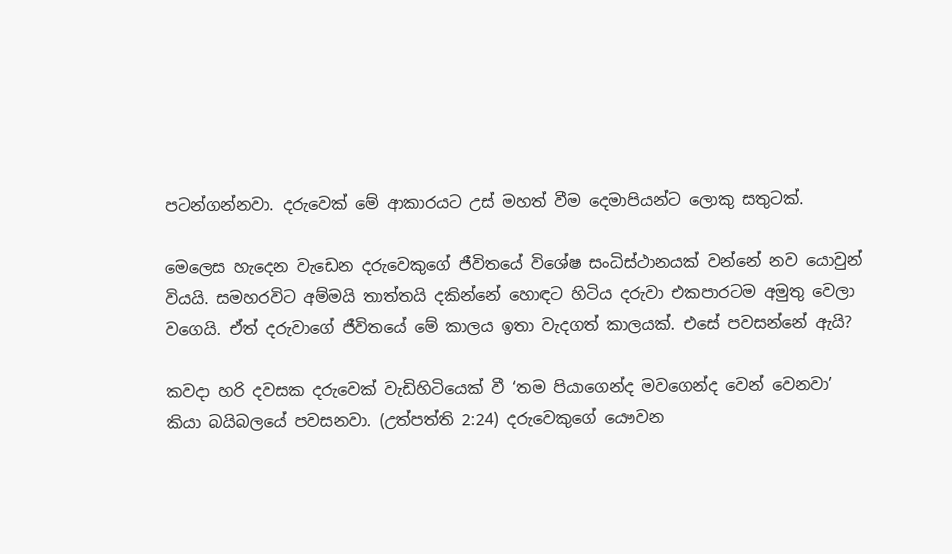පටන්ගන්නවා. දරුවෙක් මේ ආකාරයට උස් මහත් වීම දෙමාපියන්ට ලොකු සතුටක්.

මෙලෙස හැදෙන වැඩෙන දරුවෙකුගේ ජීවිතයේ විශේෂ සංධිස්ථානයක් වන්නේ නව යොවුන් වියයි. සමහරවිට අම්මයි තාත්තයි දකින්නේ හොඳට හිටිය දරුවා එකපාරටම අමුතු වෙලා වගෙයි. ඒත් දරුවාගේ ජීවිතයේ මේ කාලය ඉතා වැදගත් කාලයක්. එසේ පවසන්නේ ඇයි?

කවදා හරි දවසක දරුවෙක් වැඩිහිටියෙක් වී ‘තම පියාගෙන්ද මවගෙන්ද වෙන් වෙනවා’ කියා බයිබලයේ පවසනවා. (උත්පත්ති 2:24) දරුවෙකුගේ යෞවන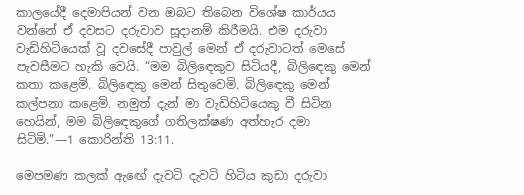කාලයේදී දෙමාපියන් වන ඔබට තිබෙන විශේෂ කාර්යය වන්නේ ඒ දවසට දරුවාව සූදානම් කිරීමයි. එම දරුවා වැඩිහිටියෙක් වූ දවසේදී පාවුල් මෙන් ඒ දරුවාටත් මෙසේ පැවසීමට හැකි වෙයි. “මම බිලිඳෙකුව සිටියදී, බිලිඳෙකු මෙන් කතා කළෙමි. බිලිඳෙකු මෙන් සිතුවෙමි. බිලිඳෙකු මෙන් කල්පනා කළෙමි. නමුත් දැන් මා වැඩිහිටියෙකු වී සිටින හෙයින්, මම බිලිඳෙකුගේ ගතිලක්ෂණ අත්හැර දමා සිටිමි.”—1 කොරින්ති 13:11.

මෙපමණ කලක් ඇඟේ දැවටි දැවටි හිටිය කුඩා දරුවා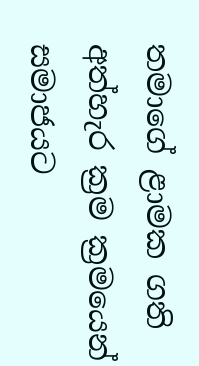තමාගේ ළාමක ගති අත්හැර ක්‍රම ක්‍රමයෙන් සමාජයට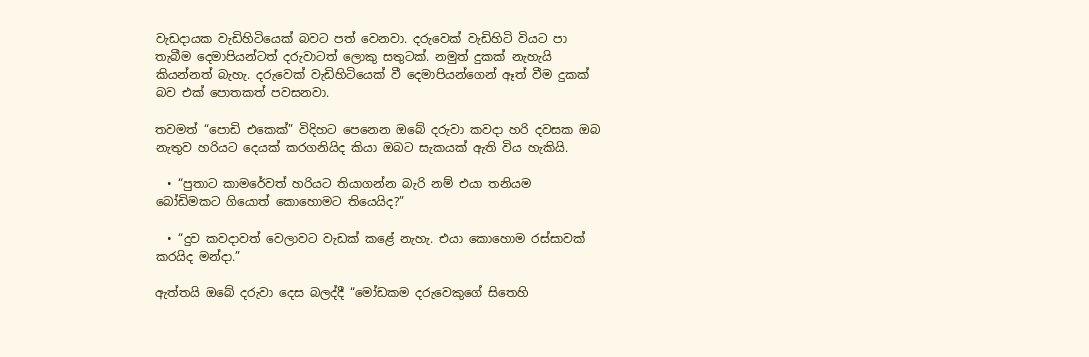වැඩදායක වැඩිහිටියෙක් බවට පත් වෙනවා. දරුවෙක් වැඩිහිටි වියට පා තැබීම දෙමාපියන්ටත් දරුවාටත් ලොකු සතුටක්. නමුත් දුකක් නැහැයි කියන්නත් බැහැ. දරුවෙක් වැඩිහිටියෙක් වී දෙමාපියන්ගෙන් ඈත් වීම දුකක් බව එක් පොතකත් පවසනවා.

තවමත් “පොඩි එකෙක්” විදිහට පෙනෙන ඔබේ දරුවා කවදා හරි දවසක ඔබ නැතුව හරියට දෙයක් කරගනියිද කියා ඔබට සැකයක් ඇති විය හැකියි.

  • “පුතාට කාමරේවත් හරියට තියාගන්න බැරි නම් එයා තනියම බෝඩිමකට ගියොත් කොහොමට තියෙයිද?”

  • “දුව කවදාවත් වෙලාවට වැඩක් කළේ නැහැ. එයා කොහොම රස්සාවක් කරයිද මන්දා.”

ඇත්තයි ඔබේ දරුවා දෙස බලද්දී “මෝඩකම දරුවෙකුගේ සිතෙහි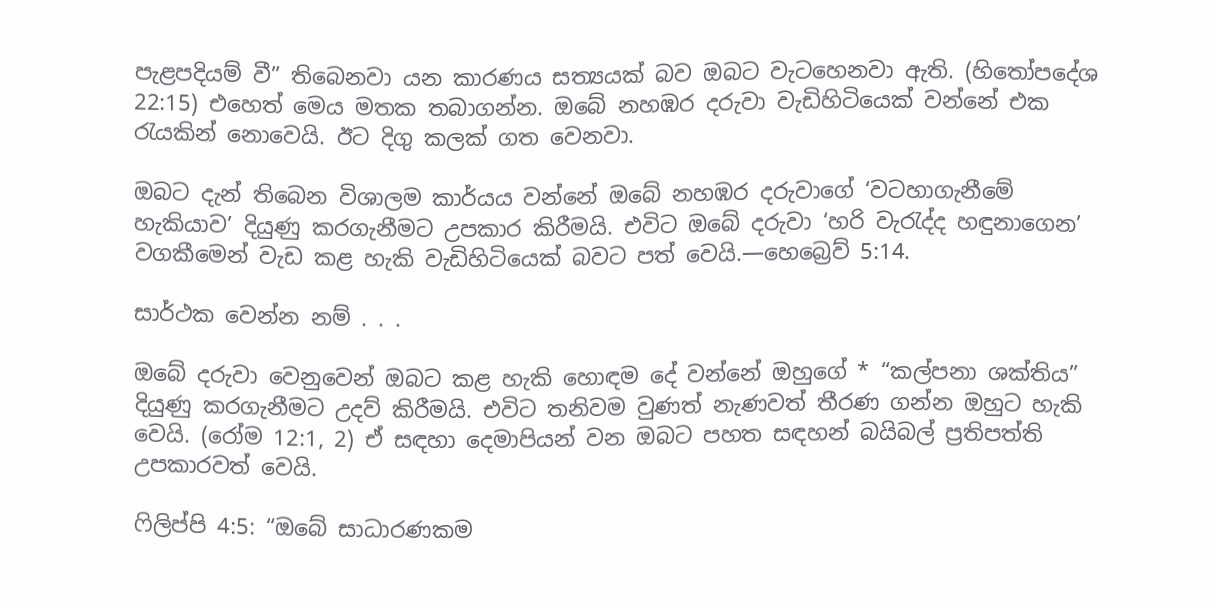පැළපදියම් වී” තිබෙනවා යන කාරණය සත්‍යයක් බව ඔබට වැටහෙනවා ඇති. (හිතෝපදේශ 22:15) එහෙත් මෙය මතක තබාගන්න. ඔබේ නහඹර දරුවා වැඩිහිටියෙක් වන්නේ එක රැයකින් නොවෙයි. ඊට දිගු කලක් ගත වෙනවා.

ඔබට දැන් තිබෙන විශාලම කාර්යය වන්නේ ඔබේ නහඹර දරුවාගේ ‘වටහාගැනීමේ හැකියාව’ දියුණු කරගැනීමට උපකාර කිරීමයි. එවිට ඔබේ දරුවා ‘හරි වැරැද්ද හඳුනාගෙන’ වගකීමෙන් වැඩ කළ හැකි වැඩිහිටියෙක් බවට පත් වෙයි.—හෙබ්‍රෙව් 5:14.

සාර්ථක වෙන්න නම් . . .

ඔබේ දරුවා වෙනුවෙන් ඔබට කළ හැකි හොඳම දේ වන්නේ ඔහුගේ * “කල්පනා ශක්තිය” දියුණු කරගැනීමට උදව් කිරීමයි. එවිට තනිවම වුණත් නැණවත් තීරණ ගන්න ඔහුට හැකි වෙයි. (රෝම 12:1, 2) ඒ සඳහා දෙමාපියන් වන ඔබට පහත සඳහන් බයිබල් ප්‍රතිපත්ති උපකාරවත් වෙයි.

ෆිලිප්පි 4:5: “ඔබේ සාධාරණකම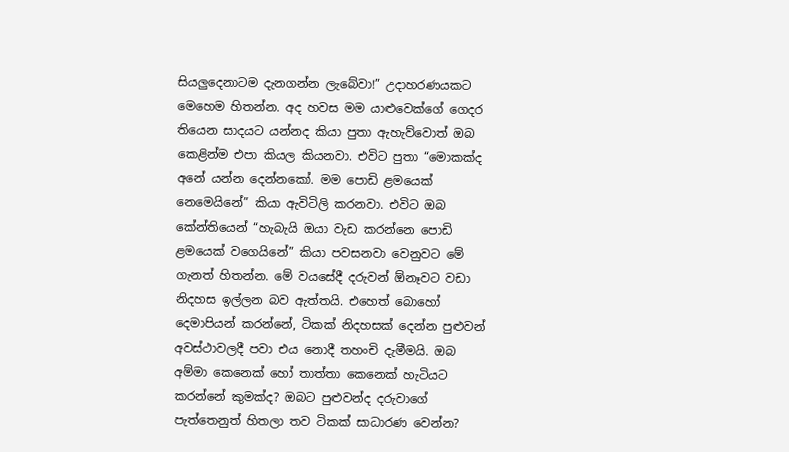සියලුදෙනාටම දැනගන්න ලැබේවා!” උදාහරණයකට මෙහෙම හිතන්න. අද හවස මම යාළුවෙක්ගේ ගෙදර තියෙන සාදයට යන්නද කියා පුතා ඇහැව්වොත් ඔබ කෙළින්ම එපා කියල කියනවා. එවිට පුතා “මොකක්ද අනේ යන්න දෙන්නකෝ. මම පොඩි ළමයෙක් නෙමෙයිනේ” කියා ඇවිටිලි කරනවා. එවිට ඔබ කේන්තියෙන් “හැබැයි ඔයා වැඩ කරන්නෙ පොඩි ළමයෙක් වගෙයිනේ” කියා පවසනවා වෙනුවට මේ ගැනත් හිතන්න. මේ වයසේදී දරුවන් ඕනෑවට වඩා නිදහස ඉල්ලන බව ඇත්තයි. එහෙත් බොහෝ දෙමාපියන් කරන්නේ, ටිකක් නිදහසක් දෙන්න පුළුවන් අවස්ථාවලදී පවා එය නොදී තහංචි දැමීමයි. ඔබ අම්මා කෙනෙක් හෝ තාත්තා කෙනෙක් හැටියට කරන්නේ කුමක්ද? ඔබට පුළුවන්ද දරුවාගේ පැත්තෙනුත් හිතලා තව ටිකක් සාධාරණ වෙන්න?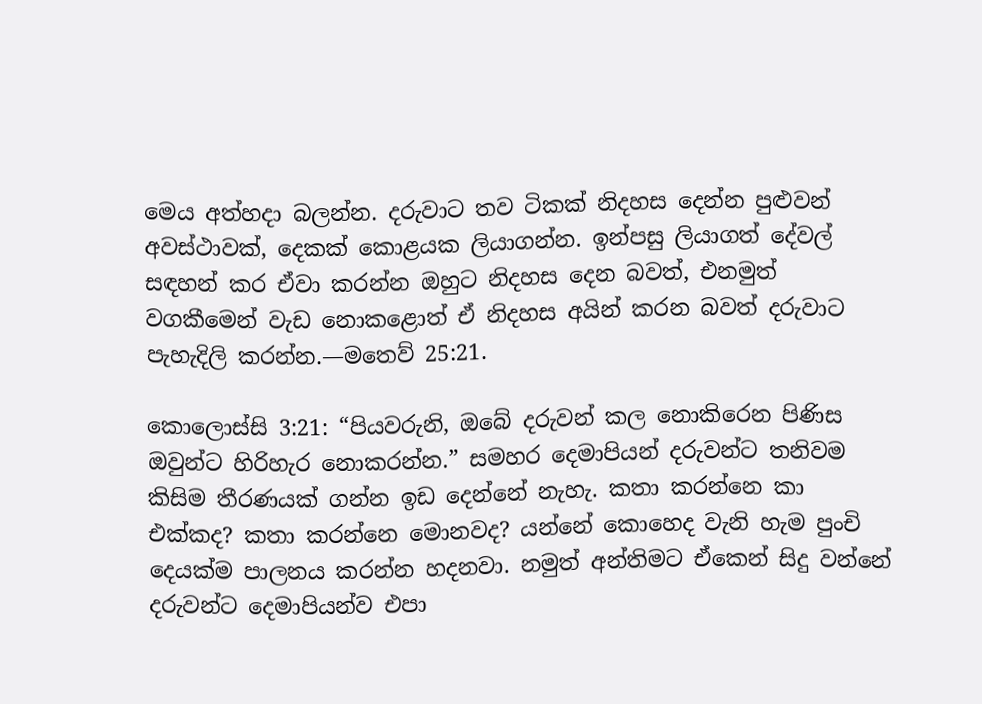මෙය අත්හදා බලන්න. දරුවාට තව ටිකක් නිදහස දෙන්න පුළුවන් අවස්ථාවක්, දෙකක් කොළයක ලියාගන්න. ඉන්පසු ලියාගත් දේවල් සඳහන් කර ඒවා කරන්න ඔහුට නිදහස දෙන බවත්, එනමුත් වගකීමෙන් වැඩ නොකළොත් ඒ නිදහස අයින් කරන බවත් දරුවාට පැහැදිලි කරන්න.—මතෙව් 25:21.

කොලොස්සි 3:21: “පියවරුනි, ඔබේ දරුවන් කල නොකිරෙන පිණිස ඔවුන්ට හිරිහැර නොකරන්න.” සමහර දෙමාපියන් දරුවන්ට තනිවම කිසිම තීරණයක් ගන්න ඉඩ දෙන්නේ නැහැ. කතා කරන්නෙ කා එක්කද? කතා කරන්නෙ මොනවද? යන්නේ කොහෙද වැනි හැම පුංචි දෙයක්ම පාලනය කරන්න හදනවා. නමුත් අන්තිමට ඒකෙන් සිදු වන්නේ දරුවන්ට දෙමාපියන්ව එපා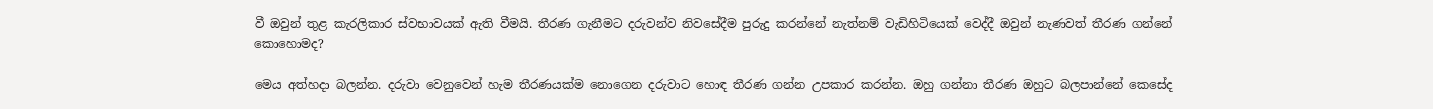වී ඔවුන් තුළ කැරලිකාර ස්වභාවයක් ඇති වීමයි. තීරණ ගැනීමට දරුවන්ව නිවසේදීම පුරුදු කරන්නේ නැත්නම් වැඩිහිටියෙක් වෙද්දී ඔවුන් නැණවත් තීරණ ගන්නේ කොහොමද?

මෙය අත්හදා බලන්න. දරුවා වෙනුවෙන් හැම තීරණයක්ම නොගෙන දරුවාට හොඳ තීරණ ගන්න උපකාර කරන්න. ඔහු ගන්නා තීරණ ඔහුට බලපාන්නේ කෙසේද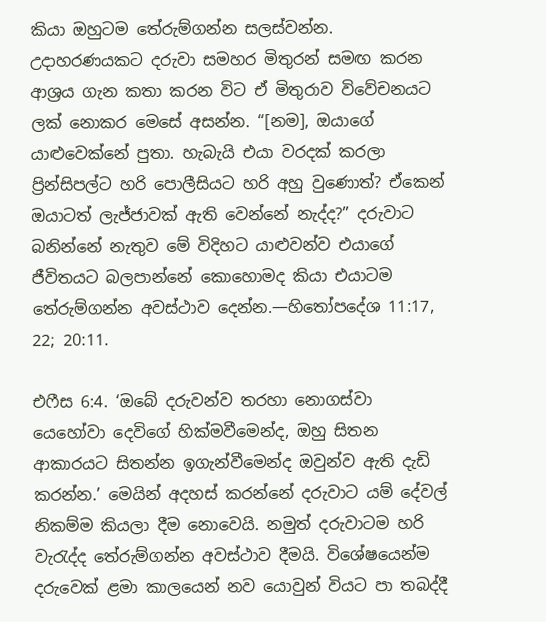කියා ඔහුටම තේරුම්ගන්න සලස්වන්න. උදාහරණයකට දරුවා සමහර මිතුරන් සමඟ කරන ආශ්‍රය ගැන කතා කරන විට ඒ මිතුරාව විවේචනයට ලක් නොකර මෙසේ අසන්න. “[නම], ඔයාගේ යාළුවෙක්නේ පුතා. හැබැයි එයා වරදක් කරලා ප්‍රින්සිපල්ට හරි පොලීසියට හරි අහු වුණොත්? ඒකෙන් ඔයාටත් ලැජ්ජාවක් ඇති වෙන්නේ නැද්ද?” දරුවාට බනින්නේ නැතුව මේ විදිහට යාළුවන්ව එයාගේ ජීවිතයට බලපාන්නේ කොහොමද කියා එයාටම තේරුම්ගන්න අවස්ථාව දෙන්න.—හිතෝපදේශ 11:17, 22; 20:11.

එෆීස 6:4. ‘ඔබේ දරුවන්ව තරහා නොගස්වා යෙහෝවා දෙවිගේ හික්මවීමෙන්ද, ඔහු සිතන ආකාරයට සිතන්න ඉගැන්වීමෙන්ද ඔවුන්ව ඇති දැඩි කරන්න.’ මෙයින් අදහස් කරන්නේ දරුවාට යම් දේවල් නිකම්ම කියලා දීම නොවෙයි. නමුත් දරුවාටම හරි වැරැද්ද තේරුම්ගන්න අවස්ථාව දීමයි. විශේෂයෙන්ම දරුවෙක් ළමා කාලයෙන් නව යොවුන් වියට පා තබද්දී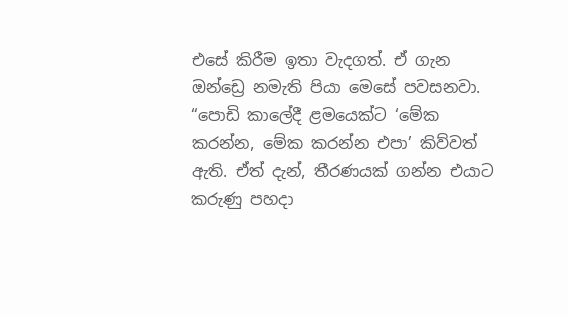එසේ කිරීම ඉතා වැදගත්. ඒ ගැන ඔන්ඩ්‍රෙ නමැති පියා මෙසේ පවසනවා. “පොඩි කාලේදී ළමයෙක්ට ‘මේක කරන්න, මේක කරන්න එපා’ කිව්වත් ඇති. ඒත් දැන්, තීරණයක් ගන්න එයාට කරුණු පහදා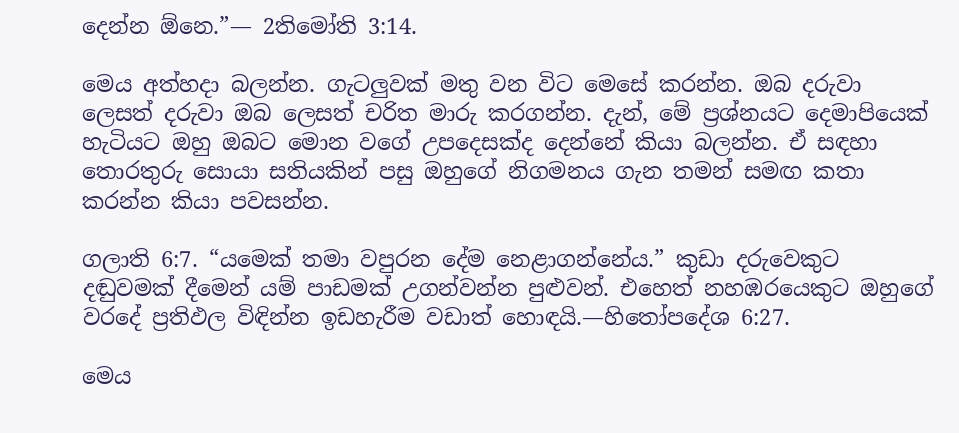දෙන්න ඕනෙ.”— 2තිමෝති 3:14.

මෙය අත්හදා බලන්න. ගැටලුවක් මතු වන විට මෙසේ කරන්න. ඔබ දරුවා ලෙසත් දරුවා ඔබ ලෙසත් චරිත මාරු කරගන්න. දැන්, මේ ප්‍රශ්නයට දෙමාපියෙක් හැටියට ඔහු ඔබට මොන වගේ උපදෙසක්ද දෙන්නේ කියා බලන්න. ඒ සඳහා තොරතුරු සොයා සතියකින් පසු ඔහුගේ නිගමනය ගැන තමන් සමඟ කතා කරන්න කියා පවසන්න.

ගලාති 6:7. “යමෙක් තමා වපුරන දේම නෙළාගන්නේය.” කුඩා දරුවෙකුට දඬුවමක් දීමෙන් යම් පාඩමක් උගන්වන්න පුළුවන්. එහෙත් නහඹරයෙකුට ඔහුගේ වරදේ ප්‍රතිඵල විඳින්න ඉඩහැරීම වඩාත් හොඳයි.—හිතෝපදේශ 6:27.

මෙය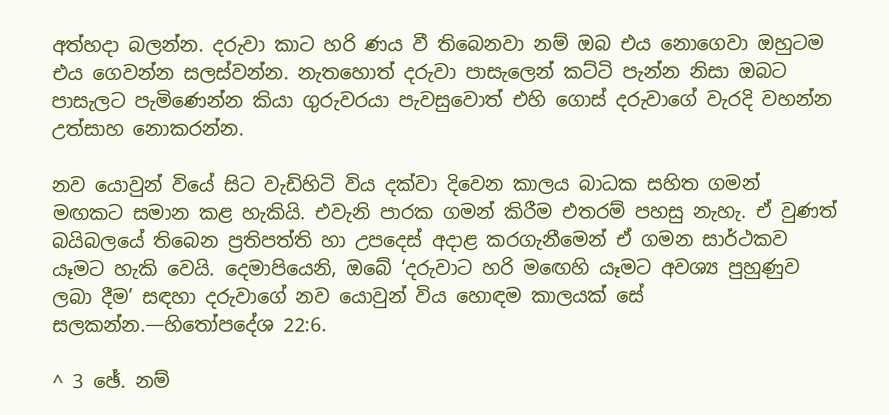අත්හදා බලන්න. දරුවා කාට හරි ණය වී තිබෙනවා නම් ඔබ එය නොගෙවා ඔහුටම එය ගෙවන්න සලස්වන්න. නැතහොත් දරුවා පාසැලෙන් කට්ටි පැන්න නිසා ඔබට පාසැලට පැමිණෙන්න කියා ගුරුවරයා පැවසුවොත් එහි ගොස් දරුවාගේ වැරදි වහන්න උත්සාහ නොකරන්න.

නව යොවුන් වියේ සිට වැඩිහිටි විය දක්වා දිවෙන කාලය බාධක සහිත ගමන් මඟකට සමාන කළ හැකියි. එවැනි පාරක ගමන් කිරීම එතරම් පහසු නැහැ. ඒ වුණත් බයිබලයේ තිබෙන ප්‍රතිපත්ති හා උපදෙස් අදාළ කරගැනීමෙන් ඒ ගමන සාර්ථකව යෑමට හැකි වෙයි. දෙමාපියෙනි, ඔබේ ‘දරුවාට හරි මඟෙහි යෑමට අවශ්‍ය පුහුණුව ලබා දීම’ සඳහා දරුවාගේ නව යොවුන් විය හොඳම කාලයක් සේ සලකන්න.—හිතෝපදේශ 22:6.

^ 3 ඡේ. නම්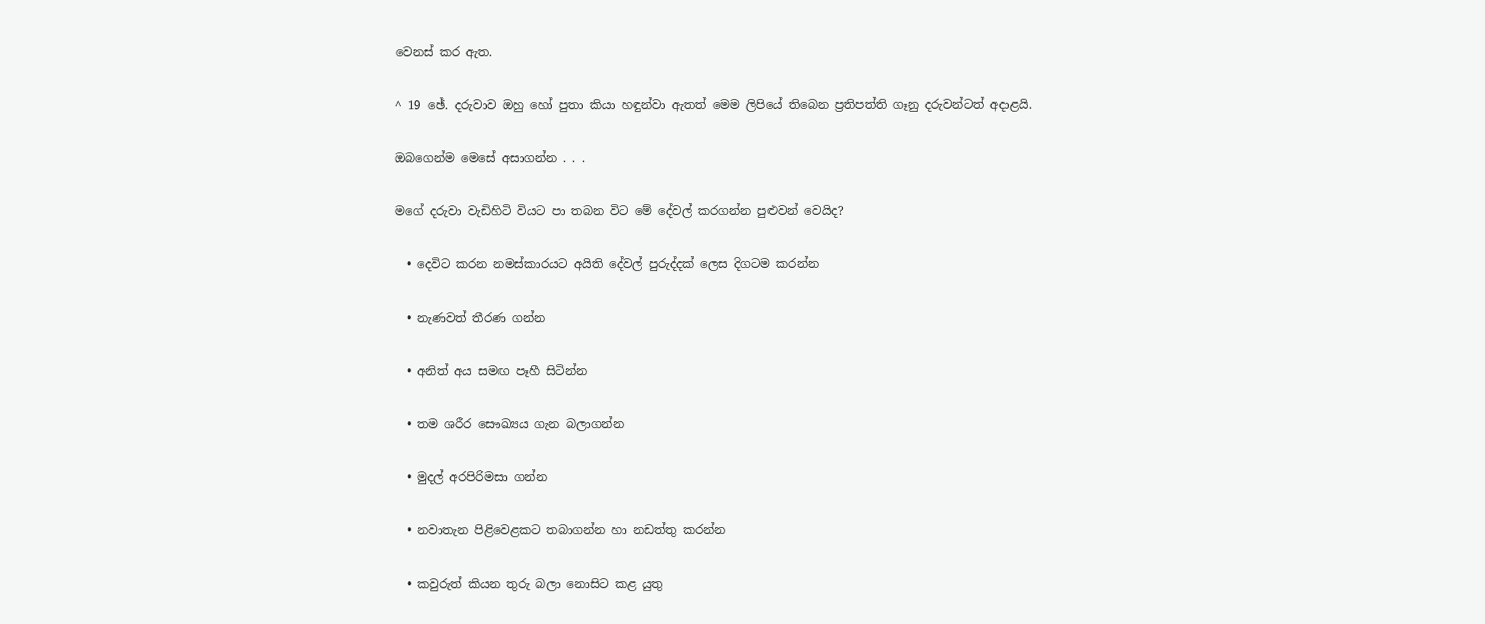වෙනස් කර ඇත.

^ 19 ඡේ. දරුවාව ඔහු හෝ පුතා කියා හඳුන්වා ඇතත් මෙම ලිපියේ තිබෙන ප්‍රතිපත්ති ගෑනු දරුවන්ටත් අදාළයි.

ඔබගෙන්ම මෙසේ අසාගන්න . . .

මගේ දරුවා වැඩිහිටි වියට පා තබන විට මේ දේවල් කරගන්න පුළුවන් වෙයිද?

  • දෙවිට කරන නමස්කාරයට අයිති දේවල් පුරුද්දක් ලෙස දිගටම කරන්න

  • නැණවත් තීරණ ගන්න

  • අනිත් අය සමඟ පෑහී සිටින්න

  • තම ශරීර සෞඛ්‍යය ගැන බලාගන්න

  • මුදල් අරපිරිමසා ගන්න

  • නවාතැන පිළිවෙළකට තබාගන්න හා නඩත්තු කරන්න

  • කවුරුත් කියන තුරු බලා නොසිට කළ යුතු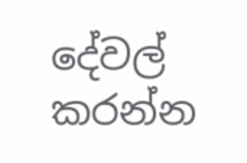දේවල් කරන්න